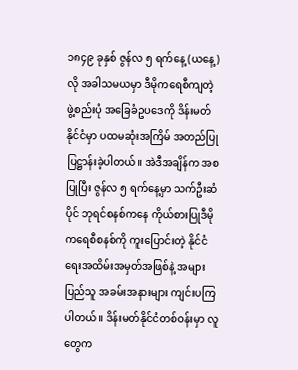၁၈၄၉ ခုနှစ် ဇွန်လ ၅ ရက်နေ့ (ယနေ့) လို အခါသမယမှာ ဒီမိုကရေစီကျတဲ့ ဖွဲ့စည်းပုံ အခြေခံဥပဒေကို ဒိန်းမတ်နိုင်ငံမှာ ပထမဆုံးအကြိမ် အတည်ပြုပြဋ္ဌာန်းခဲ့ပါတယ်။ အဲဒီအချိန်က အစပြုပြီး ဇွန်လ ၅ ရက်နေ့မှာ သက်ဦးဆံပိုင် ဘုရင်စနစ်ကနေ ကိုယ်စားပြုဒီမိုကရေစီစနစ်ကို ကူးပြောင်းတဲ့ နိုင်ငံရေးအထိမ်းအမှတ်အဖြစ်နဲ့ အများပြည်သူ အခမ်းအနားများ ကျင်းပကြပါတယ်။ ဒိန်းမတ်နိုင်ငံတစ်ဝန်းမှာ လူတွေက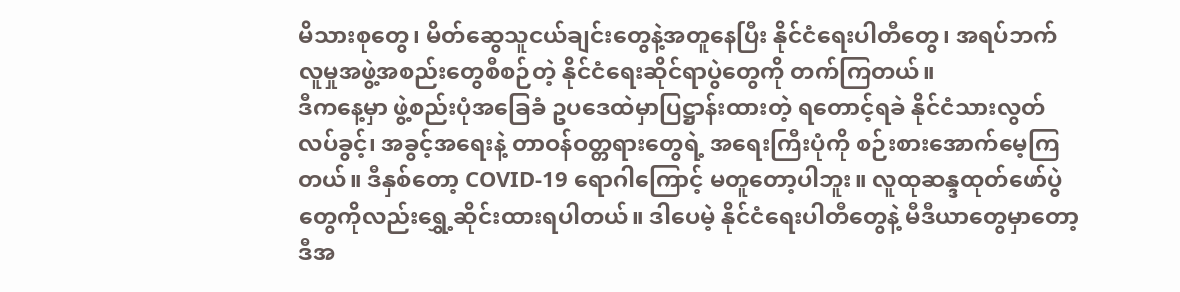မိသားစုတွေ၊ မိတ်ဆွေသူငယ်ချင်းတွေနဲ့အတူနေပြီး နိုင်ငံရေးပါတီတွေ၊ အရပ်ဘက် လူမှုအဖွဲ့အစည်းတွေစီစဉ်တဲ့ နိုင်ငံရေးဆိုင်ရာပွဲတွေကို တက်ကြတယ်။
ဒီကနေ့မှာ ဖွဲ့စည်းပုံအခြေခံ ဥပဒေထဲမှာပြဋ္ဌာန်းထားတဲ့ ရတောင့်ရခဲ နိုင်ငံသားလွတ်လပ်ခွင့်၊ အခွင့်အရေးနဲ့ တာဝန်ဝတ္တရားတွေရဲ့ အရေးကြီးပုံကို စဉ်းစားအောက်မေ့ကြတယ်။ ဒီနှစ်တော့ COVID-19 ရောဂါကြောင့် မတူတော့ပါဘူး။ လူထုဆန္ဒထုတ်ဖော်ပွဲတွေကိုလည်းရွှေ့ဆိုင်းထားရပါတယ်။ ဒါပေမဲ့ နိုင်ငံရေးပါတီတွေနဲ့ မီဒီယာတွေမှာတော့ ဒီအ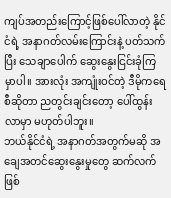ကျပ်အတည်းကြောင့်ဖြစ်ပေါ်လာတဲ့ နိုင်ငံရဲ့ အနာဂတ်လမ်းကြောင်းနဲ့ ပတ်သက်ပြီး သေချာပေါက် ဆွေးနွေးငြင်းခုံကြမှာပါ။ အားလုံး အကျုံးဝင်တဲ့ ဒီမိုကရေစီဆိုတာ ညတွင်းချင်းတော့ ပေါ်ထွန်းလာမှာ မဟုတ်ပါဘူး။
ဘယ်နိုင်ငံရဲ့ အနာဂတ်အတွက်မဆို အချေအတင်ဆွေးနွေးမှုတွေ ဆက်လက်ဖြစ်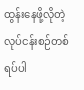ထွန်းနေဖို့လိုတဲ့ လုပ်ငန်းစဉ်တစ်ရပ်ပါ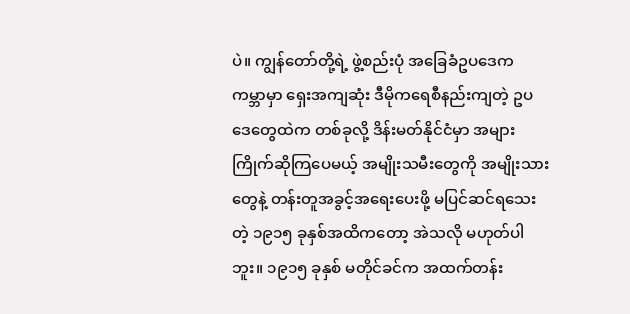ပဲ။ ကျွန်တော်တို့ရဲ့ ဖွဲ့စည်းပုံ အခြေခံဥပဒေက ကမ္ဘာမှာ ရှေးအကျဆုံး ဒီမိုကရေစီနည်းကျတဲ့ ဥပဒေတွေထဲက တစ်ခုလို့ ဒိန်းမတ်နိုင်ငံမှာ အများကြိုက်ဆိုကြပေမယ့် အမျိုးသမီးတွေကို အမျိုးသားတွေနဲ့ တန်းတူအခွင့်အရေးပေးဖို့ မပြင်ဆင်ရသေးတဲ့ ၁၉၁၅ ခုနှစ်အထိကတော့ အဲသလို မဟုတ်ပါဘူး။ ၁၉၁၅ ခုနှစ် မတိုင်ခင်က အထက်တန်း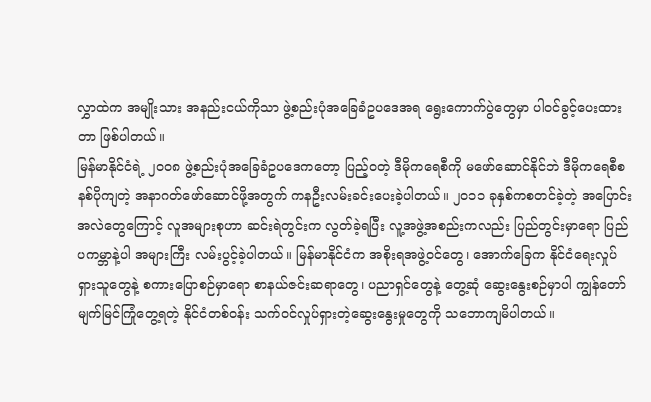လွှာထဲက အမျိုးသား အနည်းငယ်ကိုသာ ဖွဲ့စည်းပုံအခြေခံဥပဒေအရ ရွေးကောက်ပွဲတွေမှာ ပါဝင်ခွင့်ပေးထားတာ ဖြစ်ပါတယ်။
မြန်မာနိုင်ငံရဲ့ ၂၀ဝ၈ ဖွဲ့စည်းပုံအခြေခံဥပဒေကတော့ ပြည့်ဝတဲ့ ဒီမိုကရေစီကို မဖော်ဆောင်နိုင်ဘဲ ဒီမိုကရေစီစနစ်ပိုကျတဲ့ အနာဂတ်ဖော်ဆောင်ဖို့အတွက် ကနဦးလမ်းခင်းပေးခဲ့ပါတယ်။ ၂၀၁၁ ခုနှစ်ကစတင်ခဲ့တဲ့ အပြောင်းအလဲတွေကြောင့် လူအများစုဟာ ဆင်းရဲတွင်းက လွတ်ခဲ့ရပြီး လူ့အဖွဲ့အစည်းကလည်း ပြည်တွင်းမှာရော ပြည်ပကမ္ဘာနဲ့ပါ အများကြီး လမ်းပွင့်ခဲ့ပါတယ်။ မြန်မာနိုင်ငံက အစိုးရအဖွဲ့ဝင်တွေ၊ အောက်ခြေက နိုင်ငံရေးလှုပ်ရှားသူတွေနဲ့ စကားပြောစဉ်မှာရော စာနယ်ဇင်းဆရာတွေ၊ ပညာရှင်တွေနဲ့ တွေ့ဆုံ ဆွေးနွေးစဉ်မှာပါ ကျွန်တော် မျက်မြင်ကြုံတွေ့ရတဲ့ နိုင်ငံတစ်ဝန်း သက်ဝင်လှုပ်ရှားတဲ့ဆွေးနွေးမှုတွေကို သဘောကျမိပါတယ်။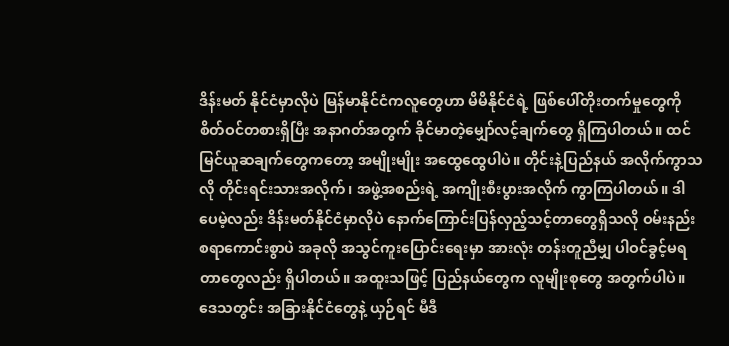ဒိန်းမတ် နိုင်ငံမှာလိုပဲ မြန်မာနိုင်ငံကလူတွေဟာ မိမိနိုင်ငံရဲ့ ဖြစ်ပေါ်တိုးတက်မှုတွေကို စိတ်ဝင်တစားရှိပြီး အနာဂတ်အတွက် ခိုင်မာတဲ့မျှော်လင့်ချက်တွေ ရှိကြပါတယ်။ ထင်မြင်ယူဆချက်တွေကတော့ အမျိုးမျိုး အထွေထွေပါပဲ။ တိုင်းနဲ့ပြည်နယ် အလိုက်ကွာသလို တိုင်းရင်းသားအလိုက်၊ အဖွဲ့အစည်းရဲ့ အကျိုးစီးပွားအလိုက် ကွာကြပါတယ်။ ဒါပေမဲ့လည်း ဒိန်းမတ်နိုင်ငံမှာလိုပဲ နောက်ကြောင်းပြန်လှည့်သင့်တာတွေရှိသလို ဝမ်းနည်းစရာကောင်းစွာပဲ အခုလို အသွင်ကူးပြောင်းရေးမှာ အားလုံး တန်းတူညီမျှ ပါဝင်ခွင့်မရတာတွေလည်း ရှိပါတယ်။ အထူးသဖြင့် ပြည်နယ်တွေက လူမျိုးစုတွေ အတွက်ပါပဲ။ ဒေသတွင်း အခြားနိုင်ငံတွေနဲ့ ယှဉ်ရင် မီဒီ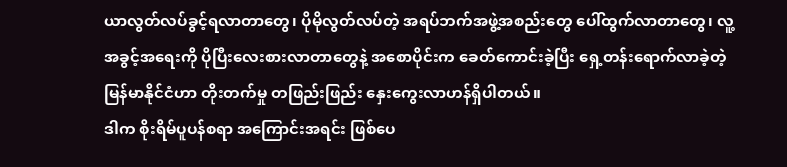ယာလွတ်လပ်ခွင့်ရလာတာတွေ၊ ပိုမိုလွတ်လပ်တဲ့ အရပ်ဘက်အဖွဲ့အစည်းတွေ ပေါ်ထွက်လာတာတွေ၊ လူ့အခွင့်အရေးကို ပိုပြီးလေးစားလာတာတွေနဲ့ အစောပိုင်းက ခေတ်ကောင်းခဲ့ပြီး ရှေ့တန်းရောက်လာခဲ့တဲ့ မြန်မာနိုင်ငံဟာ တိုးတက်မှု တဖြည်းဖြည်း နှေးကွေးလာဟန်ရှိပါတယ်။
ဒါက စိုးရိမ်ပူပန်စရာ အကြောင်းအရင်း ဖြစ်ပေ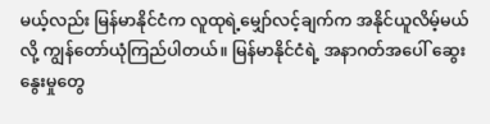မယ့်လည်း မြန်မာနိုင်ငံက လူထုရဲ့မျှော်လင့်ချက်က အနိုင်ယူလိမ့်မယ်လို့ ကျွန်တော်ယုံကြည်ပါတယ်။ မြန်မာနိုင်ငံရဲ့ အနာဂတ်အပေါ် ဆွေးနွေးမှုတွေ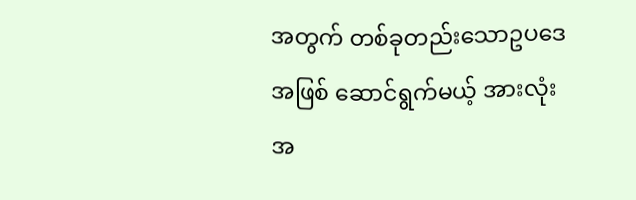အတွက် တစ်ခုတည်းသောဥပဒေအဖြစ် ဆောင်ရွက်မယ့် အားလုံးအ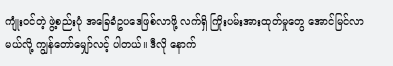ကျုံးဝင်တဲ့ ဖွဲ့စည်းပုံ အခြေခံဥပဒေဖြစ်လာဖို့ လက်ရှိ ကြိုးပမ်းအားထုတ်မှုတွေ အောင်မြင်လာမယ်လို့ ကျွန်တော်မျှော်လင့် ပါတယ်။ ဒီလို နောက်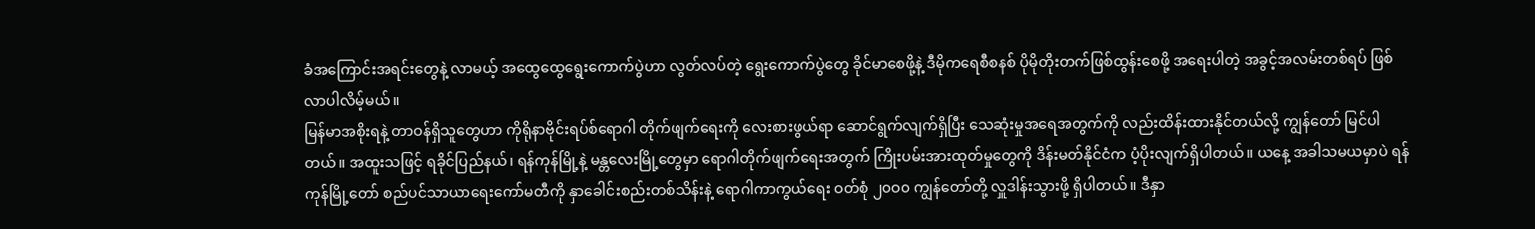ခံအကြောင်းအရင်းတွေနဲ့ လာမယ့် အထွေထွေရွေးကောက်ပွဲဟာ လွတ်လပ်တဲ့ ရွေးကောက်ပွဲတွေ ခိုင်မာစေဖို့နဲ့ ဒီမိုကရေစီစနစ် ပိုမိုတိုးတက်ဖြစ်ထွန်းစေဖို့ အရေးပါတဲ့ အခွင့်အလမ်းတစ်ရပ် ဖြစ်လာပါလိမ့်မယ်။
မြန်မာအစိုးရနဲ့ တာဝန်ရှိသူတွေဟာ ကိုရိုနာဗိုင်းရပ်စ်ရောဂါ တိုက်ဖျက်ရေးကို လေးစားဖွယ်ရာ ဆောင်ရွက်လျက်ရှိပြီး သေဆုံးမှုအရေအတွက်ကို လည်းထိန်းထားနိုင်တယ်လို့ ကျွန်တော် မြင်ပါတယ်။ အထူးသဖြင့် ရခိုင်ပြည်နယ်၊ ရန်ကုန်မြို့နဲ့ မန္တလေးမြို့တွေမှာ ရောဂါတိုက်ဖျက်ရေးအတွက် ကြိုးပမ်းအားထုတ်မှုတွေကို ဒိန်းမတ်နိုင်ငံက ပံ့ပိုးလျက်ရှိပါတယ်။ ယနေ့ အခါသမယမှာပဲ ရန်ကုန်မြို့တော် စည်ပင်သာယာရေးကော်မတီကို နှာခေါင်းစည်းတစ်သိန်းနဲ့ ရောဂါကာကွယ်ရေး ဝတ်စုံ ၂၀ဝ၀ ကျွန်တော်တို့ လှူဒါန်းသွားဖို့ ရှိပါတယ်။ ဒီနှာ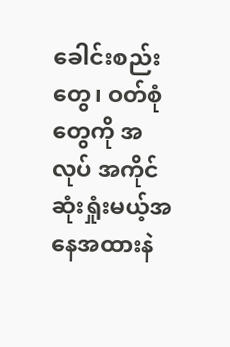ခေါင်းစည်းတွေ၊ ဝတ်စုံတွေကို အလုပ် အကိုင် ဆုံးရှုံးမယ့်အနေအထားနဲ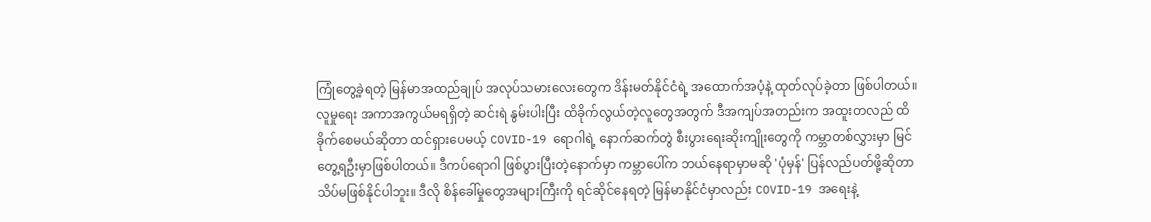ကြုံတွေ့ခဲ့ရတဲ့ မြန်မာအထည်ချုပ် အလုပ်သမားလေးတွေက ဒိန်းမတ်နိုင်ငံရဲ့ အထောက်အပံ့နဲ့ ထုတ်လုပ်ခဲ့တာ ဖြစ်ပါတယ်။
လူမှုရေး အကာအကွယ်မရရှိတဲ့ ဆင်းရဲ နွမ်းပါးပြီး ထိခိုက်လွယ်တဲ့လူတွေအတွက် ဒီအကျပ်အတည်းက အထူးတလည် ထိခိုက်စေမယ်ဆိုတာ ထင်ရှားပေမယ့် COVID-19 ရောဂါရဲ့ နောက်ဆက်တွဲ စီးပွားရေးဆိုးကျိုးတွေကို ကမ္ဘာတစ်လွှားမှာ မြင်တွေ့ရဦးမှာဖြစ်ပါတယ်။ ဒီကပ်ရောဂါ ဖြစ်ပွားပြီးတဲ့နောက်မှာ ကမ္ဘာပေါ်က ဘယ်နေရာမှာမဆို 'ပုံမှန်' ပြန်လည်ပတ်ဖို့ဆိုတာ သိပ်မဖြစ်နိုင်ပါဘူး။ ဒီလို စိန်ခေါ်မှုတွေအများကြီးကို ရင်ဆိုင်နေရတဲ့ မြန်မာနိုင်ငံမှာလည်း COVID-19 အရေးနဲ့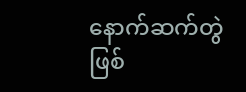နောက်ဆက်တွဲ ဖြစ်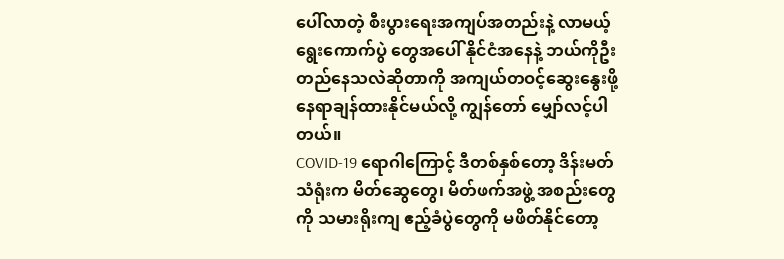ပေါ်လာတဲ့ စီးပွားရေးအကျပ်အတည်းနဲ့ လာမယ့်ရွေးကောက်ပွဲ တွေအပေါ် နိုင်ငံအနေနဲ့ ဘယ်ကိုဦးတည်နေသလဲဆိုတာကို အကျယ်တဝင့်ဆွေးနွေးဖို့ နေရာချန်ထားနိုင်မယ်လို့ ကျွန်တော် မျှော်လင့်ပါတယ်။
COVID-19 ရောဂါကြောင့် ဒီတစ်နှစ်တော့ ဒိန်းမတ်သံရုံးက မိတ်ဆွေတွေ၊ မိတ်ဖက်အဖွဲ့ အစည်းတွေကို သမားရိုးကျ ဧည့်ခံပွဲတွေကို မဖိတ်နိုင်တော့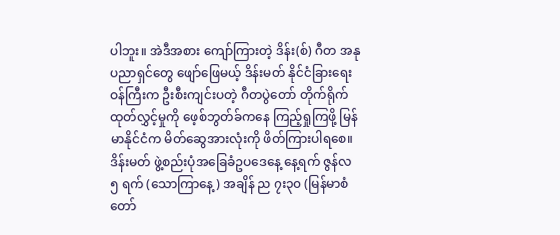ပါဘူး။ အဲဒီအစား ကျော်ကြားတဲ့ ဒိန်း(စ်) ဂီတ အနုပညာရှင်တွေ ဖျော်ဖြေမယ့် ဒိန်းမတ် နိုင်ငံခြားရေးဝန်ကြီးက ဦးစီးကျင်းပတဲ့ ဂီတပွဲတော် တိုက်ရိုက်ထုတ်လွှင့်မှုကို ဖေ့စ်ဘွတ်ခ်ကနေ ကြည့်ရှုကြဖို့ မြန်မာနိုင်ငံက မိတ်ဆွေအားလုံးကို ဖိတ်ကြားပါရစေ။
ဒိန်းမတ် ဖွဲ့စည်းပုံအခြေခံဥပဒေနေ့ နေ့ရက် ဇွန်လ ၅ ရက် (သောကြာနေ့) အချိန် ည ၇း၃၀ (မြန်မာစံတော်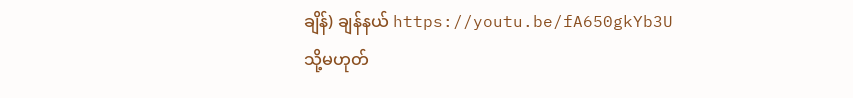ချိန်) ချန်နယ် https://youtu.be/fA650gkYb3U သို့မဟုတ်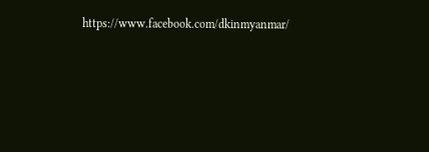https://www.facebook.com/dkinmyanmar/